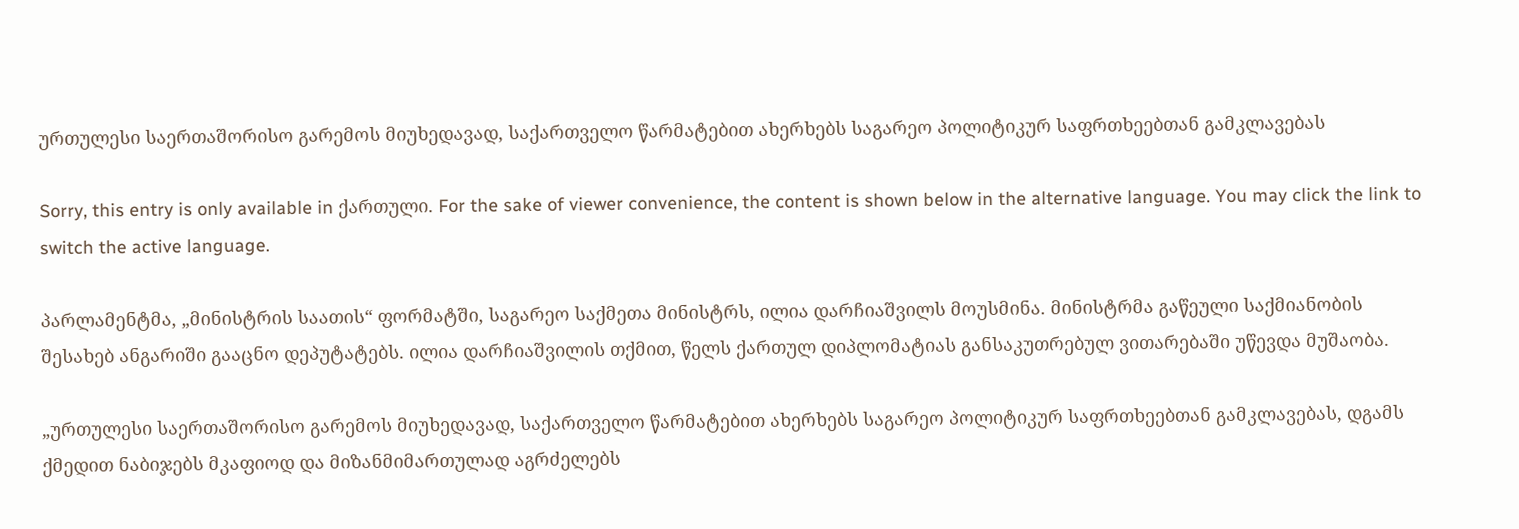ურთულესი საერთაშორისო გარემოს მიუხედავად, საქართველო წარმატებით ახერხებს საგარეო პოლიტიკურ საფრთხეებთან გამკლავებას

Sorry, this entry is only available in ქართული. For the sake of viewer convenience, the content is shown below in the alternative language. You may click the link to switch the active language.

პარლამენტმა, „მინისტრის საათის“ ფორმატში, საგარეო საქმეთა მინისტრს, ილია დარჩიაშვილს მოუსმინა. მინისტრმა გაწეული საქმიანობის შესახებ ანგარიში გააცნო დეპუტატებს. ილია დარჩიაშვილის თქმით, წელს ქართულ დიპლომატიას განსაკუთრებულ ვითარებაში უწევდა მუშაობა.

„ურთულესი საერთაშორისო გარემოს მიუხედავად, საქართველო წარმატებით ახერხებს საგარეო პოლიტიკურ საფრთხეებთან გამკლავებას, დგამს ქმედით ნაბიჯებს მკაფიოდ და მიზანმიმართულად აგრძელებს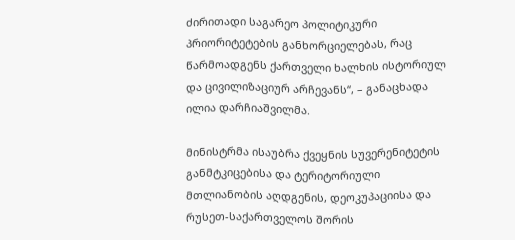ძირითადი საგარეო პოლიტიკური პრიორიტეტების განხორციელებას, რაც წარმოადგენს ქართველი ხალხის ისტორიულ და ცივილიზაციურ არჩევანს“, – განაცხადა ილია დარჩიაშვილმა.

მინისტრმა ისაუბრა ქვეყნის სუვერენიტეტის განმტკიცებისა და ტერიტორიული მთლიანობის აღდგენის, დეოკუპაციისა და რუსეთ-საქართველოს შორის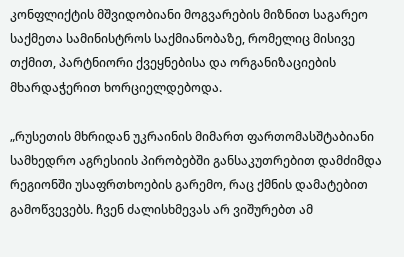კონფლიქტის მშვიდობიანი მოგვარების მიზნით საგარეო საქმეთა სამინისტროს საქმიანობაზე, რომელიც მისივე თქმით, პარტნიორი ქვეყნებისა და ორგანიზაციების მხარდაჭერით ხორციელდებოდა.

„რუსეთის მხრიდან უკრაინის მიმართ ფართომასშტაბიანი სამხედრო აგრესიის პირობებში განსაკუთრებით დამძიმდა რეგიონში უსაფრთხოების გარემო, რაც ქმნის დამატებით გამოწვევებს. ჩვენ ძალისხმევას არ ვიშურებთ ამ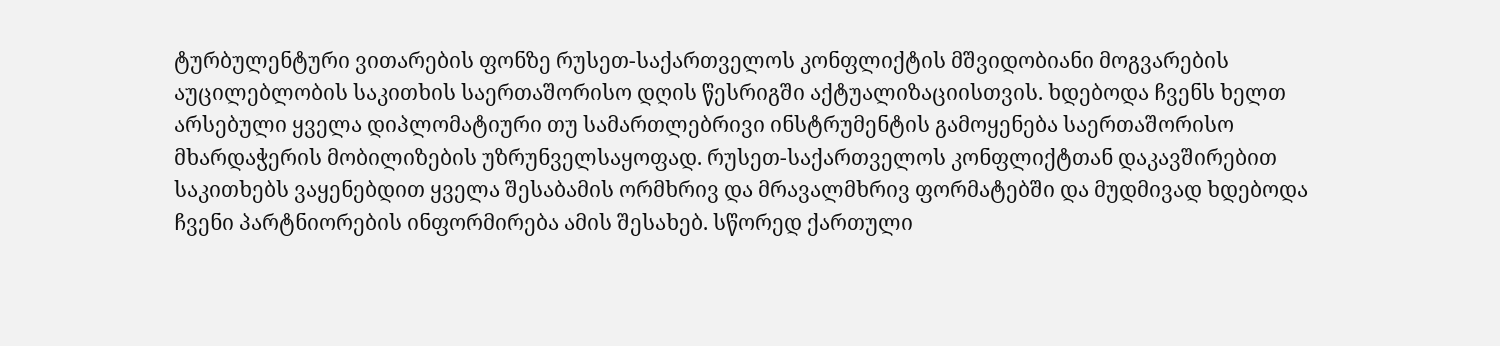ტურბულენტური ვითარების ფონზე რუსეთ-საქართველოს კონფლიქტის მშვიდობიანი მოგვარების აუცილებლობის საკითხის საერთაშორისო დღის წესრიგში აქტუალიზაციისთვის. ხდებოდა ჩვენს ხელთ არსებული ყველა დიპლომატიური თუ სამართლებრივი ინსტრუმენტის გამოყენება საერთაშორისო მხარდაჭერის მობილიზების უზრუნველსაყოფად. რუსეთ-საქართველოს კონფლიქტთან დაკავშირებით საკითხებს ვაყენებდით ყველა შესაბამის ორმხრივ და მრავალმხრივ ფორმატებში და მუდმივად ხდებოდა ჩვენი პარტნიორების ინფორმირება ამის შესახებ. სწორედ ქართული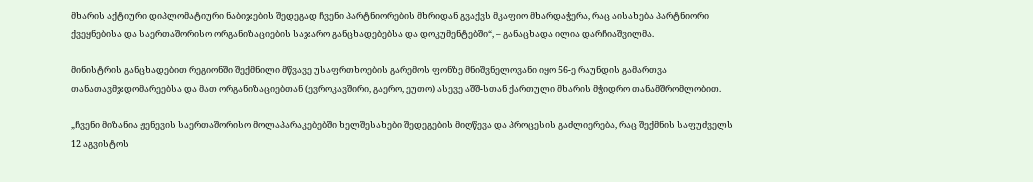მხარის აქტიური დიპლომატიური ნაბიჯების შედეგად ჩვენი პარტნიორების მხრიდან გვაქვს მკაფიო მხარდაჭერა, რაც აისახება პარტნიორი ქვეყნებისა და საერთაშორისო ორგანიზაციების საჯარო განცხადებებსა და დოკუმენტებში“, – განაცხადა ილია დარჩიაშვილმა.

მინისტრის განცხადებით რეგიონში შექმნილი მწვავე უსაფრთხოების გარემოს ფონზე მნიშვნელოვანი იყო 56-ე რაუნდის გამართვა თანათავმჯდომარეებსა და მათ ორგანიზაციებთან (ევროკავშირი, გაერო, ეუთო) ასევე აშშ-სთან ქართული მხარის მჭიდრო თანამშრომლობით.

„ჩვენი მიზანია ჟენევის საერთაშორისო მოლაპარაკებებში ხელშესახები შედეგების მიღწევა და პროცესის გაძლიერება, რაც შექმნის საფუძველს 12 აგვისტოს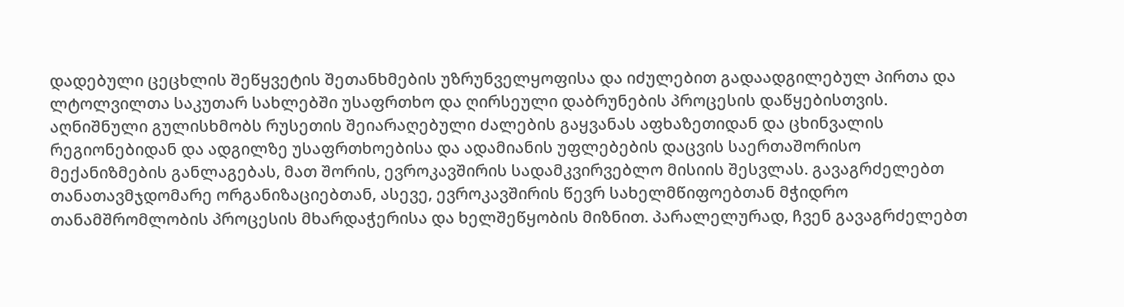დადებული ცეცხლის შეწყვეტის შეთანხმების უზრუნველყოფისა და იძულებით გადაადგილებულ პირთა და ლტოლვილთა საკუთარ სახლებში უსაფრთხო და ღირსეული დაბრუნების პროცესის დაწყებისთვის. აღნიშნული გულისხმობს რუსეთის შეიარაღებული ძალების გაყვანას აფხაზეთიდან და ცხინვალის რეგიონებიდან და ადგილზე უსაფრთხოებისა და ადამიანის უფლებების დაცვის საერთაშორისო მექანიზმების განლაგებას, მათ შორის, ევროკავშირის სადამკვირვებლო მისიის შესვლას. გავაგრძელებთ თანათავმჯდომარე ორგანიზაციებთან, ასევე, ევროკავშირის წევრ სახელმწიფოებთან მჭიდრო თანამშრომლობის პროცესის მხარდაჭერისა და ხელშეწყობის მიზნით. პარალელურად, ჩვენ გავაგრძელებთ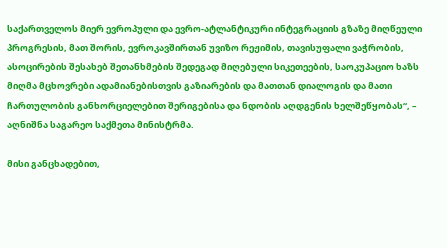საქართველოს მიერ ევროპული და ევრო-ატლანტიკური ინტეგრაციის გზაზე მიღწეული პროგრესის, მათ შორის, ევროკავშირთან უვიზო რეჟიმის, თავისუფალი ვაჭრობის, ასოცირების შესახებ შეთანხმების შედეგად მიღებული სიკეთეების, საოკუპაციო ხაზს მიღმა მცხოვრები ადამიანებისთვის გაზიარების და მათთან დიალოგის და მათი ჩართულობის განხორციელებით შერიგებისა და ნდობის აღდგენის ხელშეწყობას“, – აღნიშნა საგარეო საქმეთა მინისტრმა.

მისი განცხადებით,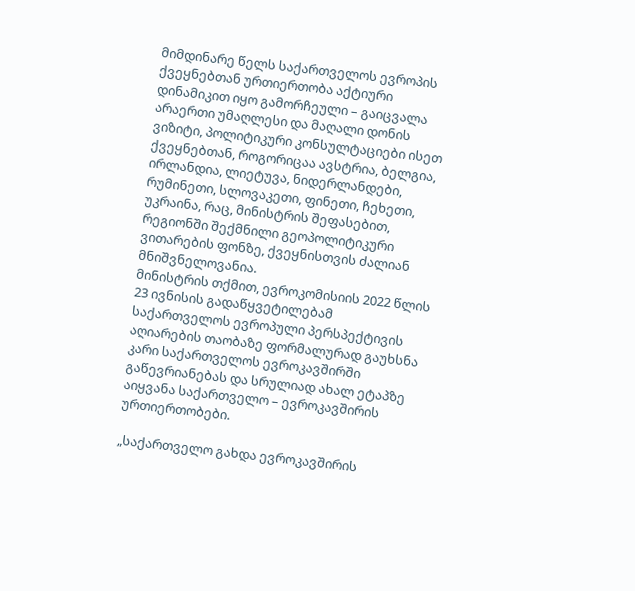მიმდინარე წელს საქართველოს ევროპის ქვეყნებთან ურთიერთობა აქტიური დინამიკით იყო გამორჩეული – გაიცვალა არაერთი უმაღლესი და მაღალი დონის ვიზიტი, პოლიტიკური კონსულტაციები ისეთ ქვეყნებთან, როგორიცაა ავსტრია, ბელგია, ირლანდია, ლიეტუვა, ნიდერლანდები, რუმინეთი, სლოვაკეთი, ფინეთი, ჩეხეთი, უკრაინა, რაც, მინისტრის შეფასებით, რეგიონში შექმნილი გეოპოლიტიკური ვითარების ფონზე, ქვეყნისთვის ძალიან მნიშვნელოვანია.
მინისტრის თქმით, ევროკომისიის 2022 წლის 23 ივნისის გადაწყვეტილებამ საქართველოს ევროპული პერსპექტივის აღიარების თაობაზე ფორმალურად გაუხსნა კარი საქართველოს ევროკავშირში გაწევრიანებას და სრულიად ახალ ეტაპზე აიყვანა საქართველო – ევროკავშირის ურთიერთობები.

„საქართველო გახდა ევროკავშირის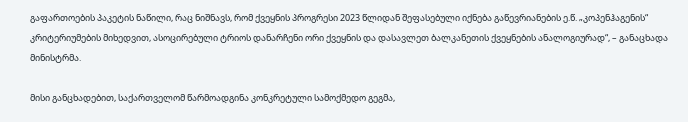გაფართოების პაკეტის ნაწილი, რაც ნიშნავს, რომ ქვეყნის პროგრესი 2023 წლიდან შეფასებული იქნება გაწევრიანების ე.წ. „კოპენჰაგენის“ კრიტერიუმების მიხედვით, ასოცირებული ტრიოს დანარჩენი ორი ქვეყნის და დასავლეთ ბალკანეთის ქვეყნების ანალოგიურად“, – განაცხადა მინისტრმა.

მისი განცხადებით, საქართველომ წარმოადგინა კონკრეტული სამოქმედო გეგმა,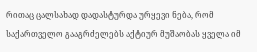რითაც ცალსახად დადასტურდა ურყევი ნება, რომ საქართველო გააგრძელებს აქტიურ მუშაობას ყველა იმ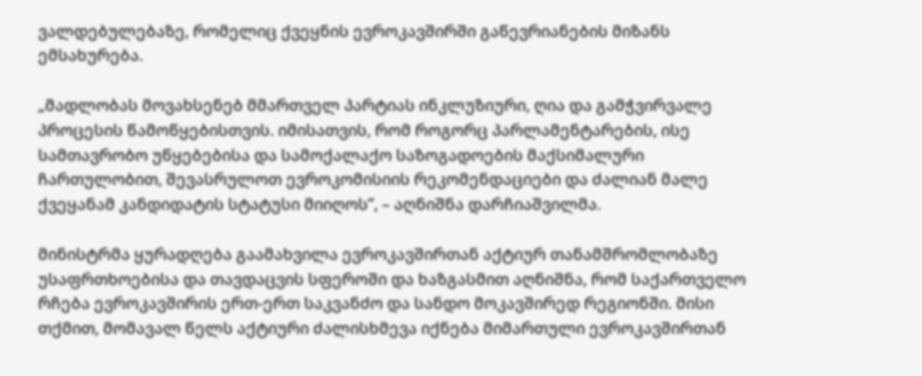ვალდებულებაზე, რომელიც ქვეყნის ევროკავშირში გაწევრიანების მიზანს ემსახურება.

„მადლობას მოვახსენებ მმართველ პარტიას ინკლუზიური, ღია და გამჭვირვალე პროცესის წამოწყებისთვის. იმისათვის, რომ როგორც პარლამენტარების, ისე სამთავრობო უწყებებისა და სამოქალაქო საზოგადოების მაქსიმალური ჩართულობით, შევასრულოთ ევროკომისიის რეკომენდაციები და ძალიან მალე ქვეყანამ კანდიდატის სტატუსი მიიღოს”, – აღნიშნა დარჩიაშვილმა.

მინისტრმა ყურადღება გაამახვილა ევროკავშირთან აქტიურ თანამშრომლობაზე უსაფრთხოებისა და თავდაცვის სფეროში და ხაზგასმით აღნიშნა, რომ საქართველო რჩება ევროკავშირის ერთ-ერთ საკვანძო და სანდო მოკავშირედ რეგიონში. მისი თქმით, მომავალ წელს აქტიური ძალისხმევა იქნება მიმართული ევროკავშირთან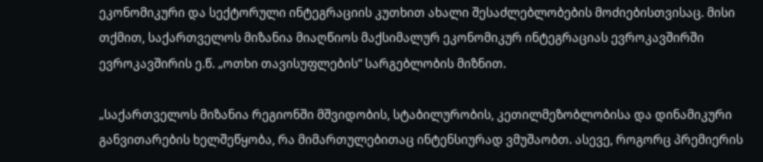ეკონომიკური და სექტორული ინტეგრაციის კუთხით ახალი შესაძლებლობების მოძიებისთვისაც. მისი თქმით, საქართველოს მიზანია მიაღწიოს მაქსიმალურ ეკონომიკურ ინტეგრაციას ევროკავშირში ევროკავშირის ე.წ. „ოთხი თავისუფლების” სარგებლობის მიზნით.

„საქართველოს მიზანია რეგიონში მშვიდობის, სტაბილურობის, კეთილმეზობლობისა და დინამიკური განვითარების ხელშეწყობა, რა მიმართულებითაც ინტენსიურად ვმუშაობთ. ასევე, როგორც პრემიერის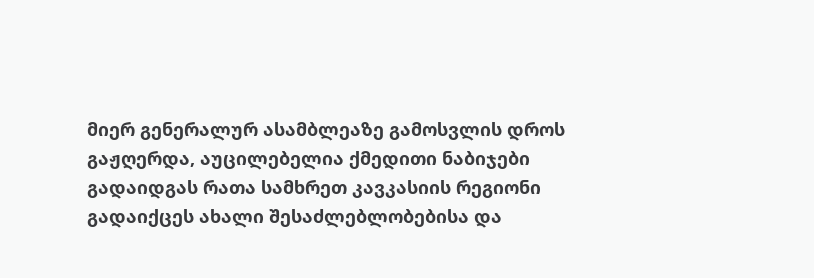მიერ გენერალურ ასამბლეაზე გამოსვლის დროს გაჟღერდა, აუცილებელია ქმედითი ნაბიჯები გადაიდგას რათა სამხრეთ კავკასიის რეგიონი გადაიქცეს ახალი შესაძლებლობებისა და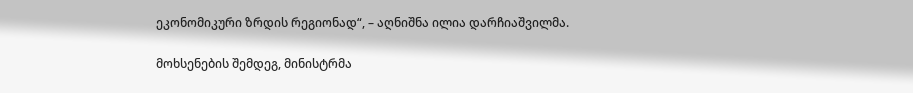ეკონომიკური ზრდის რეგიონად“, – აღნიშნა ილია დარჩიაშვილმა.

მოხსენების შემდეგ, მინისტრმა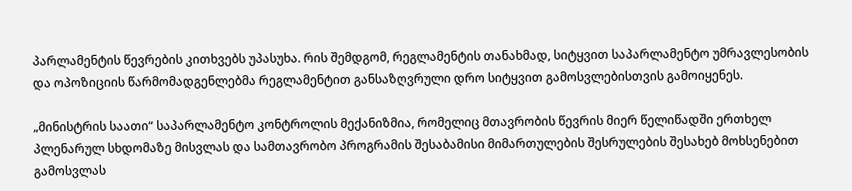პარლამენტის წევრების კითხვებს უპასუხა. რის შემდგომ, რეგლამენტის თანახმად, სიტყვით საპარლამენტო უმრავლესობის და ოპოზიციის წარმომადგენლებმა რეგლამენტით განსაზღვრული დრო სიტყვით გამოსვლებისთვის გამოიყენეს.

„მინისტრის საათი“ საპარლამენტო კონტროლის მექანიზმია, რომელიც მთავრობის წევრის მიერ წელიწადში ერთხელ პლენარულ სხდომაზე მისვლას და სამთავრობო პროგრამის შესაბამისი მიმართულების შესრულების შესახებ მოხსენებით გამოსვლას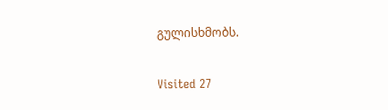გულისხმობს.

Visited 27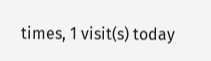times, 1 visit(s) today